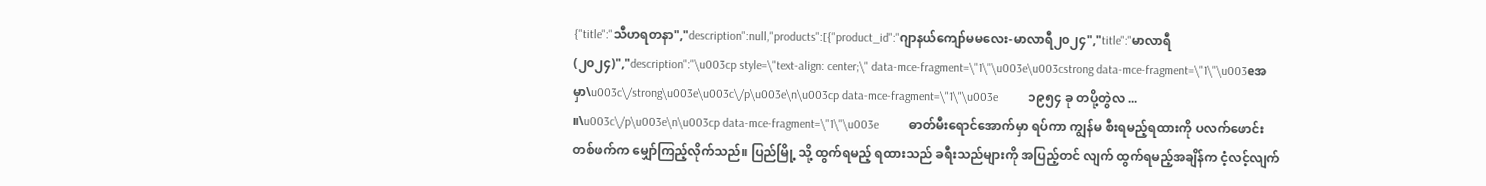{"title":"သီဟရတနာ","description":null,"products":[{"product_id":"ဂျာနယ်ကျော်မမလေး-မာလာရီ၂၀၂၄","title":"မာလာရီ (၂၀၂၄)","description":"\u003cp style=\"text-align: center;\" data-mce-fragment=\"1\"\u003e\u003cstrong data-mce-fragment=\"1\"\u003eအမှာ\u003c\/strong\u003e\u003c\/p\u003e\n\u003cp data-mce-fragment=\"1\"\u003e          ၁၉၅၄ ခု တပို့တွဲလ ... ။\u003c\/p\u003e\n\u003cp data-mce-fragment=\"1\"\u003e          ဓာတ်မီးရောင်အောက်မှာ ရပ်ကာ ကျွန်မ စီးရမည့်ရထားကို ပလက်ဖောင်းတစ်ဖက်က မျှော်ကြည့်လိုက်သည်။ ပြည်မြို့ သို့ ထွက်ရမည့် ရထားသည် ခရီးသည်များကို အပြည့်တင် လျက် ထွက်ရမည့်အချိန်က ငံ့လင့်လျက်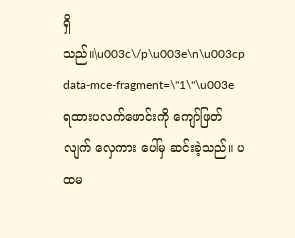ရှိသည်။\u003c\/p\u003e\n\u003cp data-mce-fragment=\"1\"\u003e          ရထားပလက်ဖောင်းကို ကျော်ဖြတ်လျက် လှေကား ပေါ်မှ ဆင်းခဲ့သည်။ ပထမ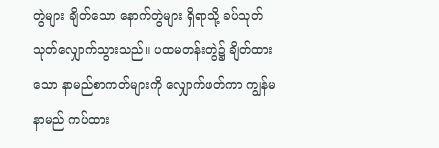တွဲများ ချိတ်သော နောက်တွဲများ ရှိရာသို့ ခပ်သုတ်သုတ်လျှောက်သွားသည်။ ပထမတန်းတွဲ၌ ချိတ်ထားသော နာမည်စာကတ်များကို လျှောက်ဖတ်ကာ ကျွန်မနာမည် ကပ်ထား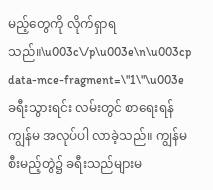မည့်တွေကို လိုက်ရှာရသည်။\u003c\/p\u003e\n\u003cp data-mce-fragment=\"1\"\u003e          ခရီးသွားရင်း လမ်းတွင် စာရေးရန် ကျွန်မ အလုပ်ပါ လာခဲ့သည်။ ကျွန်မ စီးမည့်တွဲ၌ ခရီးသည်များမ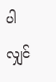ပါလျှင်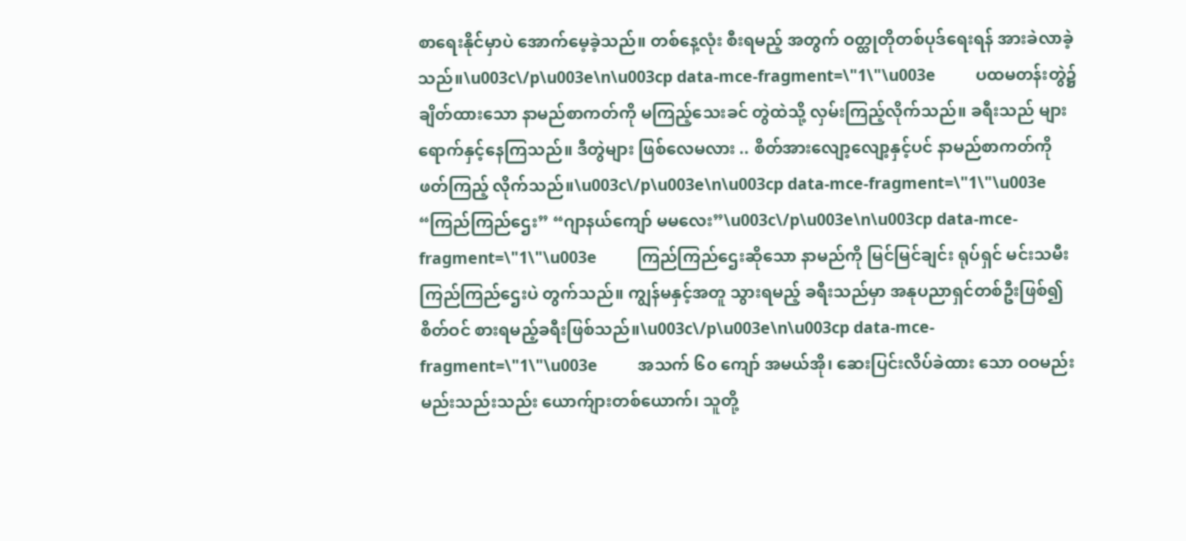စာရေးနိုင်မှာပဲ အောက်မေ့ခဲ့သည်။ တစ်နေ့လုံး စီးရမည့် အတွက် ဝတ္ထုတိုတစ်ပုဒ်ရေးရန် အားခဲလာခဲ့သည်။\u003c\/p\u003e\n\u003cp data-mce-fragment=\"1\"\u003e          ပထမတန်းတွဲ၌ ချိတ်ထားသော နာမည်စာကတ်ကို မကြည့်သေးခင် တွဲထဲသို့ လှမ်းကြည့်လိုက်သည်။ ခရီးသည် များ ရောက်နှင့်နေကြသည်။ ဒီတွဲများ ဖြစ်လေမလား .. စိတ်အားလျော့လျော့နှင့်ပင် နာမည်စာကတ်ကို ဖတ်ကြည့် လိုက်သည်။\u003c\/p\u003e\n\u003cp data-mce-fragment=\"1\"\u003e          “ကြည်ကြည်ဌေး” “ဂျာနယ်ကျော် မမလေး”\u003c\/p\u003e\n\u003cp data-mce-fragment=\"1\"\u003e          ကြည်ကြည်ဌေးဆိုသော နာမည်ကို မြင်မြင်ချင်း ရုပ်ရှင် မင်းသမီးကြည်ကြည်ဌေးပဲ တွက်သည်။ ကျွန်မနှင့်အတူ သွားရမည့် ခရီးသည်မှာ အနုပညာရှင်တစ်ဦးဖြစ်၍ စိတ်ဝင် စားရမည့်ခရီးဖြစ်သည်။\u003c\/p\u003e\n\u003cp data-mce-fragment=\"1\"\u003e          အသက် ၆၀ ကျော် အမယ်အို၊ ဆေးပြင်းလိပ်ခဲထား သော ဝဝမည်းမည်းသည်းသည်း ယောက်ျားတစ်ယောက်၊ သူတို့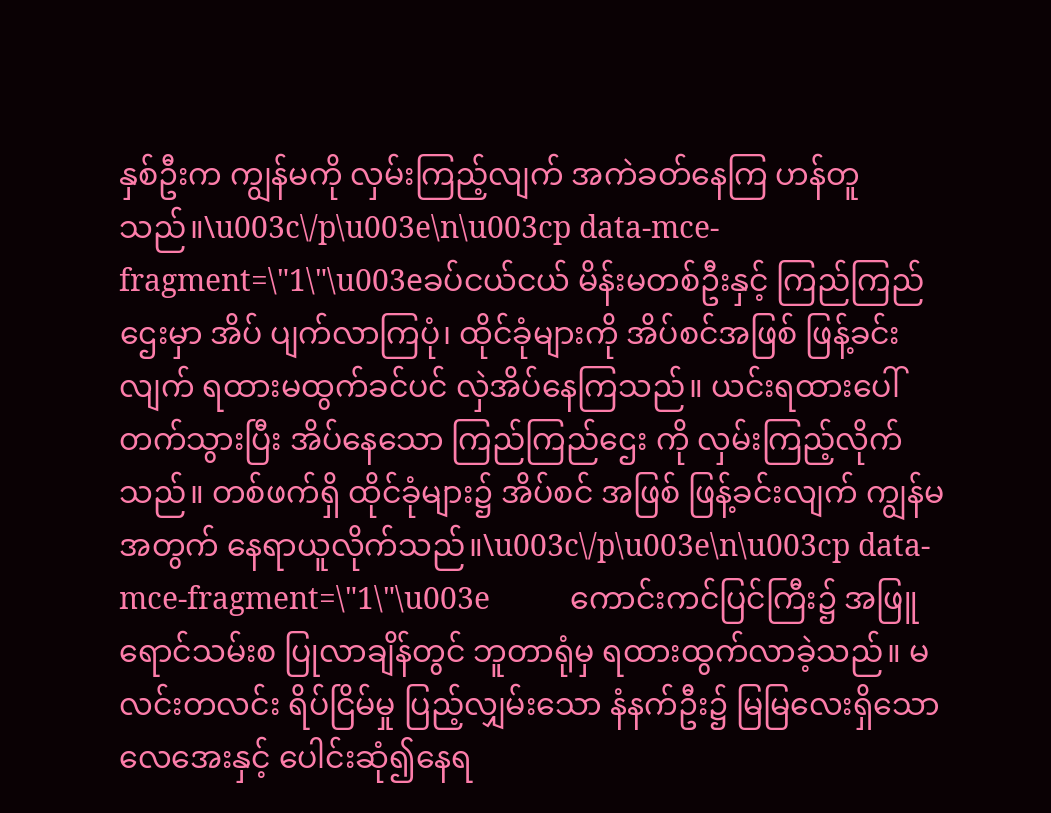နှစ်ဦးက ကျွန်မကို လှမ်းကြည့်လျက် အကဲခတ်နေကြ ဟန်တူသည်။\u003c\/p\u003e\n\u003cp data-mce-fragment=\"1\"\u003eခပ်ငယ်ငယ် မိန်းမတစ်ဦးနှင့် ကြည်ကြည်ဌေးမှာ အိပ် ပျက်လာကြပုံ၊ ထိုင်ခုံများကို အိပ်စင်အဖြစ် ဖြန့်ခင်းလျက် ရထားမထွက်ခင်ပင် လှဲအိပ်နေကြသည်။ ယင်းရထားပေါ်တက်သွားပြီး အိပ်နေသော ကြည်ကြည်ဌေး ကို လှမ်းကြည့်လိုက်သည်။ တစ်ဖက်ရှိ ထိုင်ခုံများ၌ အိပ်စင် အဖြစ် ဖြန့်ခင်းလျက် ကျွန်မအတွက် နေရာယူလိုက်သည်။\u003c\/p\u003e\n\u003cp data-mce-fragment=\"1\"\u003e          ကောင်းကင်ပြင်ကြီး၌ အဖြူရောင်သမ်းစ ပြုလာချိန်တွင် ဘူတာရုံမှ ရထားထွက်လာခဲ့သည်။ မလင်းတလင်း ရိပ်ငြိမ်မှု ပြည့်လျှမ်းသော နံနက်ဦး၌ မြမြလေးရှိသော လေအေးနှင့် ပေါင်းဆုံ၍နေရ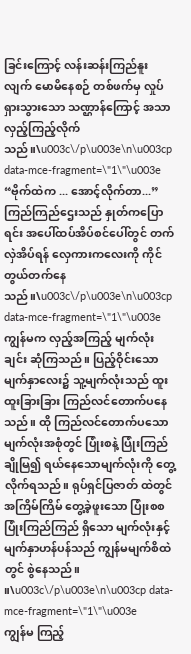ခြင်းကြောင့် လန်းဆန်းကြည်နူးလျက် မောမိနေစဉ် တစ်ဖက်မှ လှုပ်ရှားသွားသော သဏ္ဌာန်ကြောင့် အသာလှည့်ကြည့်လိုက်သည်။\u003c\/p\u003e\n\u003cp data-mce-fragment=\"1\"\u003e          “ဗိုက်ထဲက ... အောင့်လိုက်တာ...” ကြည်ကြည်ဌေးသည် နှုတ်ကပြောရင်း အပေါ်ထပ်အိပ်စင်ပေါ်တွင် တက်လှဲအိပ်ရန် လှေကားကလေးကို ကိုင် တွယ်တက်နေသည်။\u003c\/p\u003e\n\u003cp data-mce-fragment=\"1\"\u003e          ကျွန်မက လှည့်အကြည့် မျက်လုံးချင်း ဆုံကြသည်။ ပြည့်ဝိုင်းသော မျက်နှာလေး၌ သူ့မျက်လုံးသည် ထူး ထူးခြားခြား ကြည်လင်တောက်ပနေသည်။ ထို ကြည်လင်တောက်ပသော မျက်လုံးအစုံတွင် ပြုံးစနဲ့ ပြုံးကြည်ချိုမြ၍ ရယ်နေသောမျက်လုံးကို တွေ့လိုက်ရသည်။ ရုပ်ရှင်ပြဇာတ် ထဲတွင် အကြိမ်ကြိမ် တွေ့ခဲ့ဖူးသော ပြုံးစစ ပြုံးကြည်ကြည် ရှိသော မျက်လုံးနှင့် မျက်နှာဟန်ပန်သည် ကျွန်မမျက်စိထဲ တွင် စွဲနေသည်။ ။\u003c\/p\u003e\n\u003cp data-mce-fragment=\"1\"\u003e          ကျွန်မ ကြည့်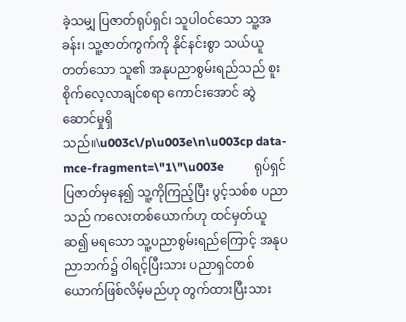ခဲ့သမျှ ပြဇာတ်ရုပ်ရှင်၊ သူပါဝင်သော သူ့အခန်း၊ သူ့ဇာတ်ကွက်ကို နိုင်နင်းစွာ သယ်ယူတတ်သော သူ၏ အနုပညာစွမ်းရည်သည် စူးစိုက်လေ့လာချင်စရာ ကောင်းအောင် ဆွဲဆောင်မှုရှိသည်။\u003c\/p\u003e\n\u003cp data-mce-fragment=\"1\"\u003e          ရုပ်ရှင်ပြဇာတ်မှနေ၍ သူ့ကိုကြည့်ပြီး ပွင့်သစ်စ ပညာ သည် ကလေးတစ်ယောက်ဟု ထင်မှတ်ယူဆ၍ မရသော သူ့ပညာစွမ်းရည်ကြောင့် အနုပညာဘက်၌ ဝါရင့်ပြီးသား ပညာရှင်တစ်ယောက်ဖြစ်လိမ့်မည်ဟု တွက်ထားပြီးသား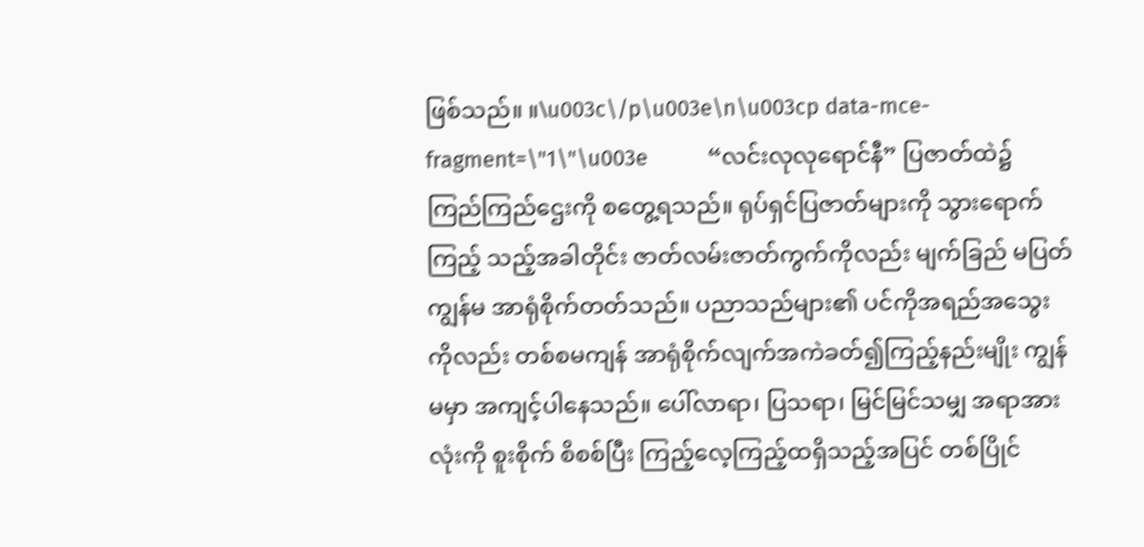ဖြစ်သည်။ ။\u003c\/p\u003e\n\u003cp data-mce-fragment=\"1\"\u003e          “လင်းလုလုရောင်နီ” ပြဇာတ်ထဲ၌ ကြည်ကြည်ဌေးကို စတွေ့ရသည်။ ရုပ်ရှင်ပြဇာတ်များကို သွားရောက်ကြည့် သည့်အခါတိုင်း ဇာတ်လမ်းဇာတ်ကွက်ကိုလည်း မျက်ခြည် မပြတ် ကျွန်မ အာရုံစိုက်တတ်သည်။ ပညာသည်များ၏ ပင်ကိုအရည်အသွေးကိုလည်း တစ်စမကျန် အာရုံစိုက်လျက်အကဲခတ်၍ကြည့်နည်းမျိုး ကျွန်မမှာ အကျင့်ပါနေသည်။ ပေါ်လာရာ၊ ပြသရာ၊ မြင်မြင်သမျှ အရာအားလုံးကို စူးစိုက် စိစစ်ပြီး ကြည့်လေ့ကြည့်ထရှိသည့်အပြင် တစ်ပြိုင်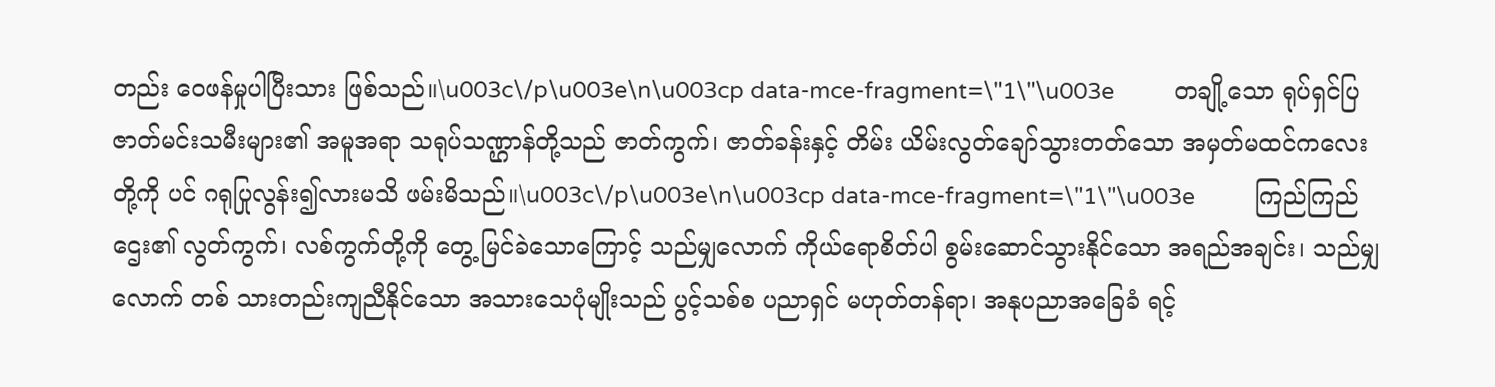တည်း ဝေဖန်မှုပါပြီးသား ဖြစ်သည်။\u003c\/p\u003e\n\u003cp data-mce-fragment=\"1\"\u003e          တချို့သော ရုပ်ရှင်ပြဇာတ်မင်းသမီးများ၏ အမူအရာ သရုပ်သဏ္ဌာန်တို့သည် ဇာတ်ကွက်၊ ဇာတ်ခန်းနှင့် တိမ်း ယိမ်းလွတ်ချော်သွားတတ်သော အမှတ်မထင်ကလေးတို့ကို ပင် ဂရုပြုလွန်း၍လားမသိ ဖမ်းမိသည်။\u003c\/p\u003e\n\u003cp data-mce-fragment=\"1\"\u003e          ကြည်ကြည်ဌေး၏ လွတ်ကွက်၊ လစ်ကွက်တို့ကို တွေ့ မြင်ခဲသောကြောင့် သည်မျှလောက် ကိုယ်ရောစိတ်ပါ စွမ်းဆောင်သွားနိုင်သော အရည်အချင်း၊ သည်မျှလောက် တစ် သားတည်းကျညီနိုင်သော အသားသေပုံမျိုးသည် ပွင့်သစ်စ ပညာရှင် မဟုတ်တန်ရာ၊ အနုပညာအခြေခံ ရင့်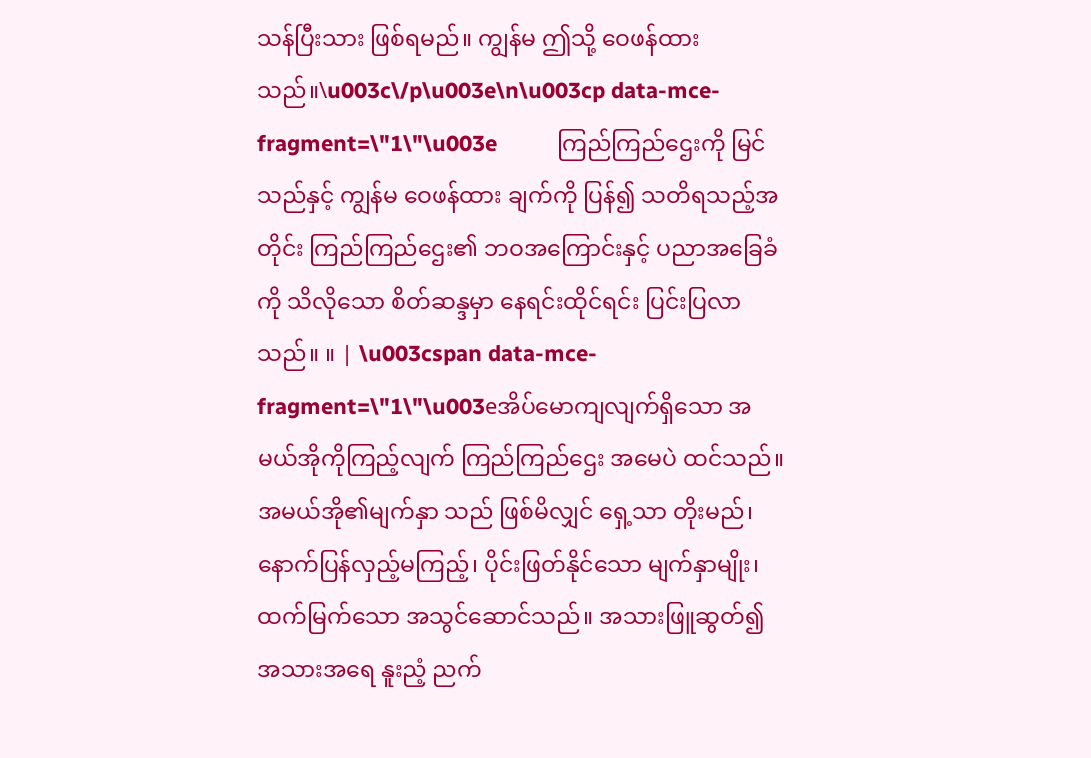သန်ပြီးသား ဖြစ်ရမည်။ ကျွန်မ ဤသို့ ဝေဖန်ထားသည်။\u003c\/p\u003e\n\u003cp data-mce-fragment=\"1\"\u003e          ကြည်ကြည်ဌေးကို မြင်သည်နှင့် ကျွန်မ ဝေဖန်ထား ချက်ကို ပြန်၍ သတိရသည့်အတိုင်း ကြည်ကြည်ဌေး၏ ဘဝအကြောင်းနှင့် ပညာအခြေခံကို သိလိုသော စိတ်ဆန္ဒမှာ နေရင်းထိုင်ရင်း ပြင်းပြလာသည်။ ။ | \u003cspan data-mce-fragment=\"1\"\u003eအိပ်မောကျလျက်ရှိသော အမယ်အိုကိုကြည့်လျက် ကြည်ကြည်ဌေး အမေပဲ ထင်သည်။ အမယ်အို၏မျက်နှာ သည် ဖြစ်မိလျှင် ရှေ့သာ တိုးမည်၊ နောက်ပြန်လှည့်မကြည့်၊ ပိုင်းဖြတ်နိုင်သော မျက်နှာမျိုး၊ ထက်မြက်သော အသွင်ဆောင်သည်။ အသားဖြူဆွတ်၍ အသားအရေ နူးညံ့ ညက်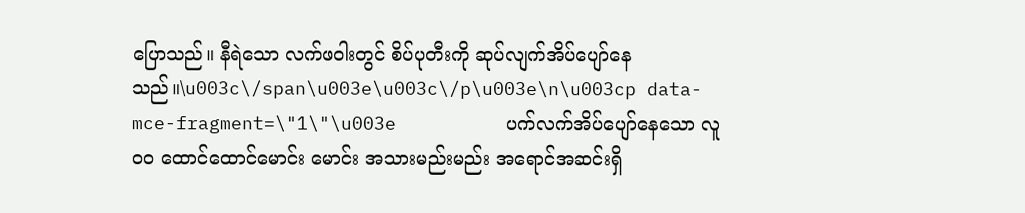ပြောသည်။ နီရဲသော လက်ဖဝါးတွင် စိပ်ပုတီးကို ဆုပ်လျက်အိပ်ပျော်နေသည်။\u003c\/span\u003e\u003c\/p\u003e\n\u003cp data-mce-fragment=\"1\"\u003e          ပက်လက်အိပ်ပျော်နေသော လူဝဝ ထောင်ထောင်မောင်း မောင်း အသားမည်းမည်း အရောင်အဆင်းရှိ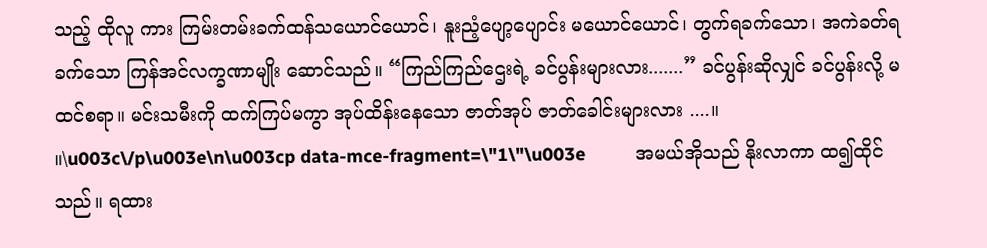သည့် ထိုလူ ကား ကြမ်းတမ်းခက်ထန်သယောင်ယောင်၊ နူးညံ့ပျော့ပျောင်း မယောင်ယောင်၊ တွက်ရခက်သော၊ အကဲခတ်ရခက်သော ကြန်အင်လက္ခဏာမျိုး ဆောင်သည်။ “ကြည်ကြည်ဌေးရဲ့ ခင်ပွန်းများလား.......” ခင်ပွန်းဆိုလျှင် ခင်ပွန်းလို့ မထင်စရာ။ မင်းသမီးကို ထက်ကြပ်မကွာ အုပ်ထိန်းနေသော ဇာတ်အုပ် ဇာတ်ခေါင်းများလား ....။ ။\u003c\/p\u003e\n\u003cp data-mce-fragment=\"1\"\u003e          အမယ်အိုသည် နိုးလာကာ ထ၍ထိုင်သည်။ ရထား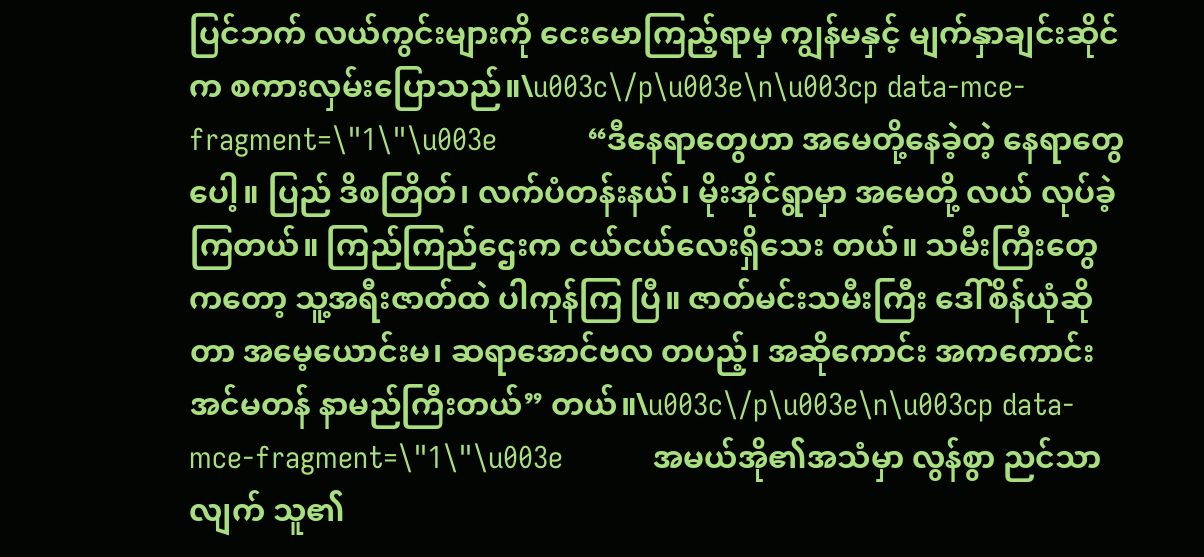ပြင်ဘက် လယ်ကွင်းများကို ငေးမောကြည့်ရာမှ ကျွန်မနှင့် မျက်နှာချင်းဆိုင်က စကားလှမ်းပြောသည်။\u003c\/p\u003e\n\u003cp data-mce-fragment=\"1\"\u003e          “ဒီနေရာတွေဟာ အမေတို့နေခဲ့တဲ့ နေရာတွေပေါ့။ ပြည် ဒိစတြိတ်၊ လက်ပံတန်းနယ်၊ မိုးအိုင်ရွာမှာ အမေတို့ လယ် လုပ်ခဲ့ကြတယ်။ ကြည်ကြည်ဌေးက ငယ်ငယ်လေးရှိသေး တယ်။ သမီးကြီးတွေကတော့ သူ့အရီးဇာတ်ထဲ ပါကုန်ကြ ပြီ။ ဇာတ်မင်းသမီးကြီး ဒေါ်စိန်ယုံဆိုတာ အမေ့ယောင်းမ၊ ဆရာအောင်ဗလ တပည့်၊ အဆိုကောင်း အကကောင်း အင်မတန် နာမည်ကြီးတယ်” တယ်။\u003c\/p\u003e\n\u003cp data-mce-fragment=\"1\"\u003e          အမယ်အို၏အသံမှာ လွန်စွာ ညင်သာလျက် သူ၏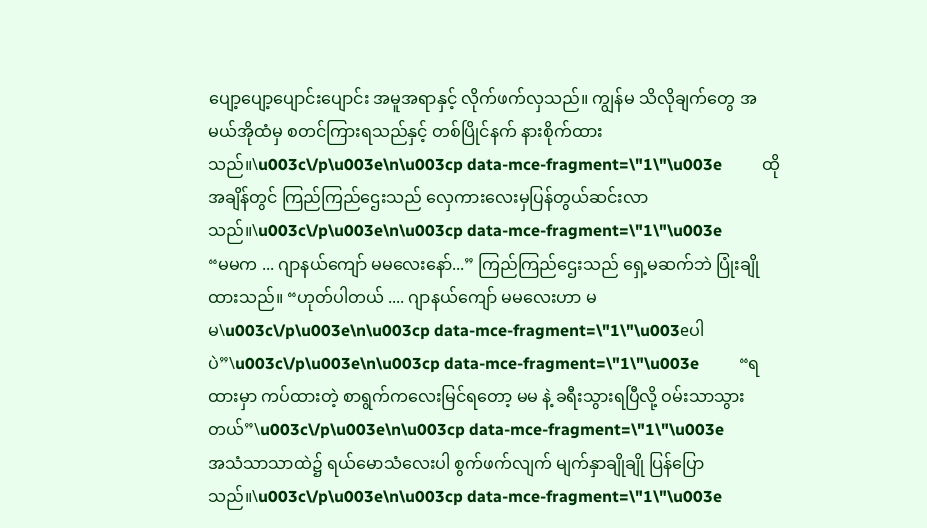ပျော့ပျော့ပျောင်းပျောင်း အမူအရာနှင့် လိုက်ဖက်လှသည်။ ကျွန်မ သိလိုချက်တွေ အမယ်အိုထံမှ စတင်ကြားရသည်နှင့် တစ်ပြိုင်နက် နားစိုက်ထားသည်။\u003c\/p\u003e\n\u003cp data-mce-fragment=\"1\"\u003e          ထိုအချိန်တွင် ကြည်ကြည်ဌေးသည် လှေကားလေးမှပြန်တွယ်ဆင်းလာသည်။\u003c\/p\u003e\n\u003cp data-mce-fragment=\"1\"\u003e          “မမက ... ဂျာနယ်ကျော် မမလေးနော်...” ကြည်ကြည်ဌေးသည် ရှေ့မဆက်ဘဲ ပြုံးချိုထားသည်။ “ဟုတ်ပါတယ် .... ဂျာနယ်ကျော် မမလေးဟာ မမ\u003c\/p\u003e\n\u003cp data-mce-fragment=\"1\"\u003eပါပဲ”\u003c\/p\u003e\n\u003cp data-mce-fragment=\"1\"\u003e          “ရထားမှာ ကပ်ထားတဲ့ စာရွက်ကလေးမြင်ရတော့ မမ နဲ့ ခရီးသွားရပြီလို့ ဝမ်းသာသွားတယ်”\u003c\/p\u003e\n\u003cp data-mce-fragment=\"1\"\u003e          အသံသာသာထဲ၌ ရယ်မောသံလေးပါ စွက်ဖက်လျက် မျက်နှာချိုချို ပြန်ပြောသည်။\u003c\/p\u003e\n\u003cp data-mce-fragment=\"1\"\u003e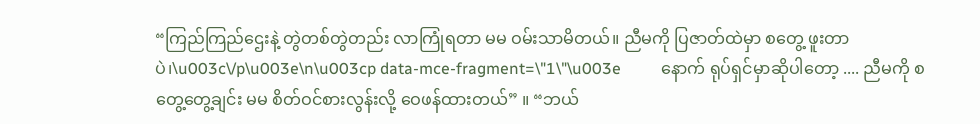“ကြည်ကြည်ဌေးနဲ့ တွဲတစ်တွဲတည်း လာကြုံရတာ မမ ဝမ်းသာမိတယ်။ ညီမကို ပြဇာတ်ထဲမှာ စတွေ့ ဖူးတာပဲ၊\u003c\/p\u003e\n\u003cp data-mce-fragment=\"1\"\u003e          နောက် ရုပ်ရှင်မှာဆိုပါတော့ .... ညီမကို စတွေ့တွေ့ချင်း မမ စိတ်ဝင်စားလွန်းလို့ ဝေဖန်ထားတယ်” ။ “ဘယ်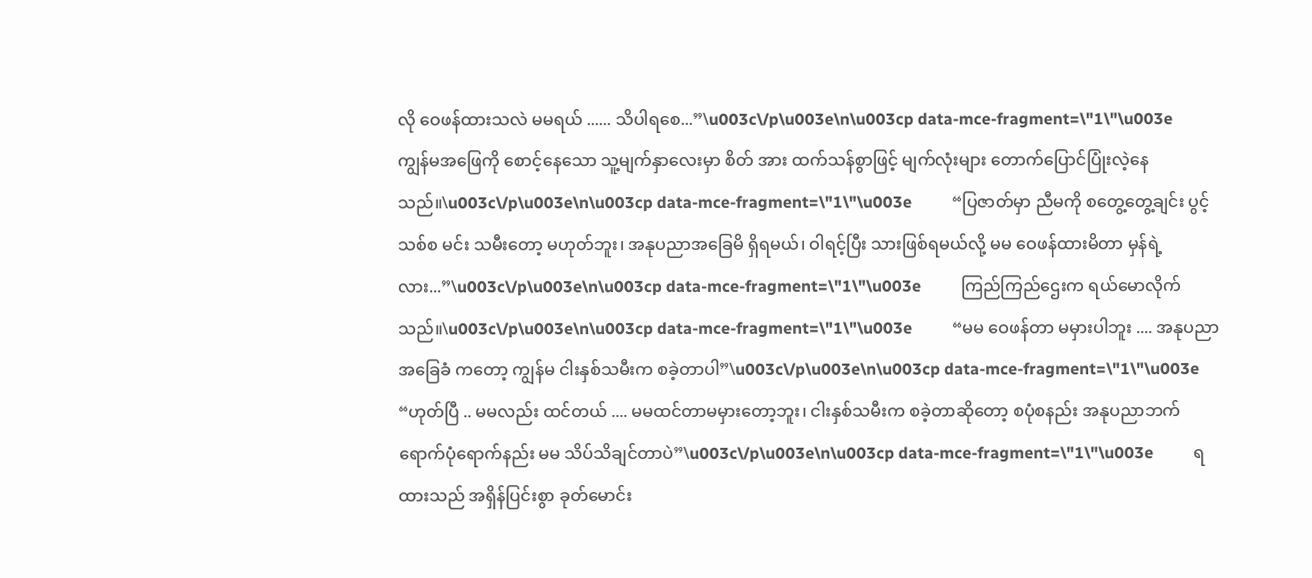လို ဝေဖန်ထားသလဲ မမရယ် ...... သိပါရစေ...”\u003c\/p\u003e\n\u003cp data-mce-fragment=\"1\"\u003e          ကျွန်မအဖြေကို စောင့်နေသော သူ့မျက်နှာလေးမှာ စိတ် အား ထက်သန်စွာဖြင့် မျက်လုံးများ တောက်ပြောင်ပြုံးလဲ့နေ သည်။\u003c\/p\u003e\n\u003cp data-mce-fragment=\"1\"\u003e          “ပြဇာတ်မှာ ညီမကို စတွေ့တွေ့ချင်း ပွင့်သစ်စ မင်း သမီးတော့ မဟုတ်ဘူး၊ အနုပညာအခြေမိ ရှိရမယ်၊ ဝါရင့်ပြီး သားဖြစ်ရမယ်လို့ မမ ဝေဖန်ထားမိတာ မှန်ရဲ့လား...”\u003c\/p\u003e\n\u003cp data-mce-fragment=\"1\"\u003e          ကြည်ကြည်ဌေးက ရယ်မောလိုက်သည်။\u003c\/p\u003e\n\u003cp data-mce-fragment=\"1\"\u003e          “မမ ဝေဖန်တာ မမှားပါဘူး .... အနုပညာအခြေခံ ကတော့ ကျွန်မ ငါးနှစ်သမီးက စခဲ့တာပါ”\u003c\/p\u003e\n\u003cp data-mce-fragment=\"1\"\u003e          “ဟုတ်ပြီ .. မမလည်း ထင်တယ် .... မမထင်တာမမှားတော့ဘူး၊ ငါးနှစ်သမီးက စခဲ့တာဆိုတော့ စပုံစနည်း အနုပညာဘက် ရောက်ပုံရောက်နည်း မမ သိပ်သိချင်တာပဲ”\u003c\/p\u003e\n\u003cp data-mce-fragment=\"1\"\u003e          ရထားသည် အရှိန်ပြင်းစွာ ခုတ်မောင်း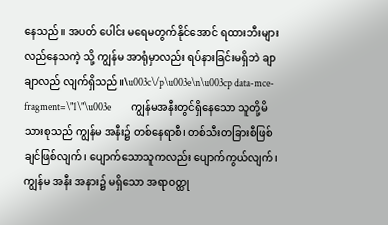နေသည်။ အပတ် ပေါင်း မရေမတွက်နိုင်အောင် ရထားဘီးများ လည်နေသကဲ့ သို့ ကျွန်မ အာရုံမှာလည်း ရပ်နားခြင်းမရှိဘဲ ချာချာလည် လျက်ရှိသည်။\u003c\/p\u003e\n\u003cp data-mce-fragment=\"1\"\u003e          ကျွန်မအနီးတွင်ရှိနေသော သူတို့မိသားစုသည် ကျွန်မ အနီး၌ တစ်နေရာစီ၊ တစ်သီးတခြားစီဖြစ်ချင်ဖြစ်လျက်၊ ပျောက်သောသူကလည်း ပျောက်ကွယ်လျက်၊ ကျွန်မ အနီး အနား၌ မရှိသော အရာဝတ္ထု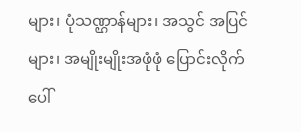များ၊ ပုံသဏ္ဌာန်များ၊ အသွင် အပြင်များ၊ အမျိုးမျိုးအဖုံဖုံ ပြောင်းလိုက်ပေါ်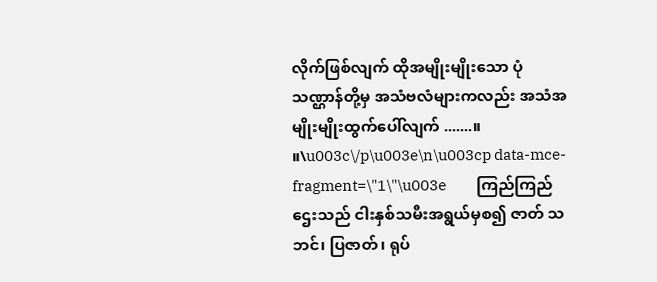လိုက်ဖြစ်လျက် ထိုအမျိုးမျိုးသော ပုံသဏ္ဌာန်တို့မှ အသံဗလံများကလည်း အသံအမျိုးမျိုးထွက်ပေါ်လျက် .......။ ။\u003c\/p\u003e\n\u003cp data-mce-fragment=\"1\"\u003e          ကြည်ကြည်ဌေးသည် ငါးနှစ်သမီးအရွယ်မှစ၍ ဇာတ် သဘင်၊ ပြဇာတ်၊ ရုပ်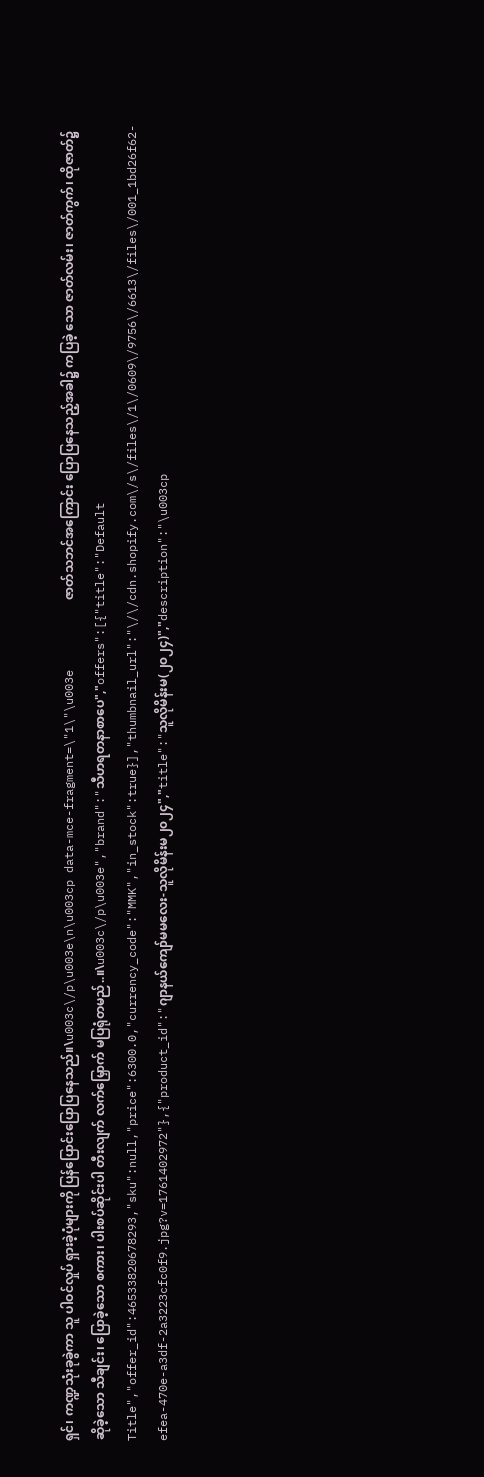ရှင်၊ ကဏ္ဍသုံးခုခွဲကာ သူ ပါဝင်လှုပ် ရှားခဲ့ပုံများကို ပြန်ပြောင်းပြောပြနေသည်။\u003c\/p\u003e\n\u003cp data-mce-fragment=\"1\"\u003e          ဇာတ်သဘင်အကြောင်း ပြောပြနေသည့်အခါ၌ ကပြခဲ့ သော ဇာတ်လမ်း၊ ဇာတ်ကွက်၊ ထိုဇာတ်၌ ဆိုခဲ့သော သီချင်း၊ ပြောခဲ့သော စကား၊ ပါးစပ်ဆိုင်းပါ တီးလျက် လက်မြှောက် မပြရုံတမည်..။\u003c\/p\u003e","brand":"သီဟရတနာစာပေ","offers":[{"title":"Default Title","offer_id":46533820678293,"sku":null,"price":6300.0,"currency_code":"MMK","in_stock":true}],"thumbnail_url":"\/\/cdn.shopify.com\/s\/files\/1\/0609\/9756\/6613\/files\/001_1bd26f62-efea-470e-a3df-2a3223cfc0f9.jpg?v=1761402972"},{"product_id":"ဂျာနယ်ကျော်မမလေး-သူလိုမိန်းမ၂၀၂၄","title":"သူလိုမိန်းမ(၂၀၂၄)","description":"\u003cp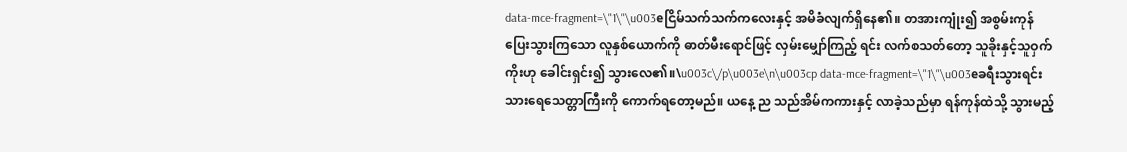data-mce-fragment=\"1\"\u003eငြိမ်သက်သက်ကလေးနှင့် အမိခံလျက်ရှိနေ၏။ တအားကျုံး၍ အစွမ်းကုန် ပြေးသွားကြသော လူနှစ်ယောက်ကို ဓာတ်မီးရောင်ဖြင့် လှမ်းမျှော်ကြည့် ရင်း လက်စသတ်တော့ သူခိုးနှင့်သူဝှက်ကိုးဟု ခေါင်းရှင်း၍ သွားလေ၏။\u003c\/p\u003e\n\u003cp data-mce-fragment=\"1\"\u003eခရီးသွားရင်း သားရေသေတ္တာကြီးကို ကောက်ရတော့မည်။ ယနေ့ ည သည်အိမ်ကကားနှင့် လာခဲ့သည်မှာ ရန်ကုန်ထဲသို့ သွားမည့်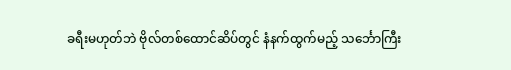ခရီးမဟုတ်ဘဲ ဗိုလ်တစ်ထောင်ဆိပ်တွင် နံနက်ထွက်မည့် သင်္ဘောကြီး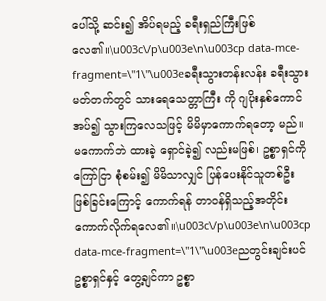ပေါ်သို့ ဆင်း၍ အိပ်ရမည့် ခရီးရှည်ကြီးဖြစ်လေ၏။\u003c\/p\u003e\n\u003cp data-mce-fragment=\"1\"\u003eခရီးသွားတန်းလန်း ခရီးသွားမတ်တက်တွင် သားရေသေတ္တာကြီး ကို ဂျပိုးနှစ်ကောင် အပ်၍ သွားကြလေသဖြင့် မိမိမှာကောက်ရတော့ မည်။ မကောက်ဘဲ ထားခဲ့ ရှောင်ခဲ့၍ လည်းမဖြစ်၊ ဥစ္စာရှင်ကို ကြော်ငြာ စုံစမ်း၍ မိမိသာလျှင် ပြန်ပေးနိုင်သူတစ်ဦး ဖြစ်ခြင်းကြောင့် ကောက်ရန် တာဝန်ရှိသည့်အတိုင်း ကောက်လိုက်ရလေ၏။\u003c\/p\u003e\n\u003cp data-mce-fragment=\"1\"\u003eညတွင်းချင်းပင် ဥစ္စာရှင်နှင့် တွေ့ချင်ကာ ဥစ္စာ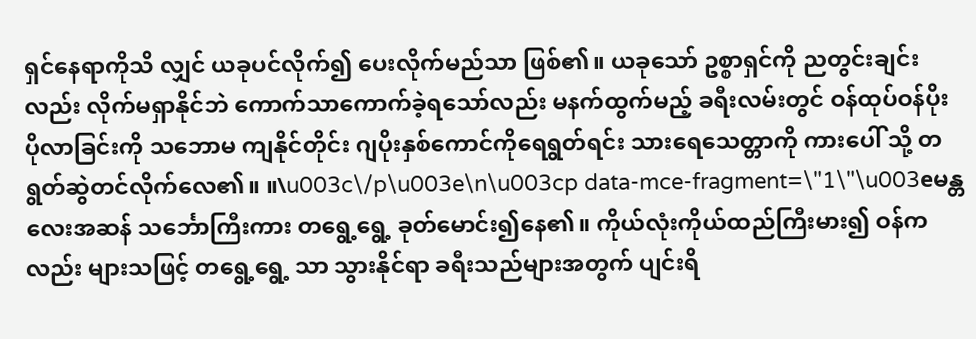ရှင်နေရာကိုသိ လျှင် ယခုပင်လိုက်၍ ပေးလိုက်မည်သာ ဖြစ်၏။ ယခုသော် ဥစ္စာရှင်ကို ညတွင်းချင်းလည်း လိုက်မရှာနိုင်ဘဲ ကောက်သာကောက်ခဲ့ရသော်လည်း မနက်ထွက်မည့် ခရီးလမ်းတွင် ဝန်ထုပ်ဝန်ပိုး ပိုလာခြင်းကို သဘောမ ကျနိုင်တိုင်း ဂျပိုးနှစ်ကောင်ကိုရေရွတ်ရင်း သားရေသေတ္တာကို ကားပေါ် သို့ တရွတ်ဆွဲတင်လိုက်လေ၏။ ။\u003c\/p\u003e\n\u003cp data-mce-fragment=\"1\"\u003eမန္တလေးအဆန် သင်္ဘောကြီးကား တရွေ့ရွေ့ ခုတ်မောင်း၍နေ၏။ ကိုယ်လုံးကိုယ်ထည်ကြီးမား၍ ဝန်ကလည်း များသဖြင့် တရွေ့ရွေ့ သာ သွားနိုင်ရာ ခရီးသည်များအတွက် ပျင်းရိ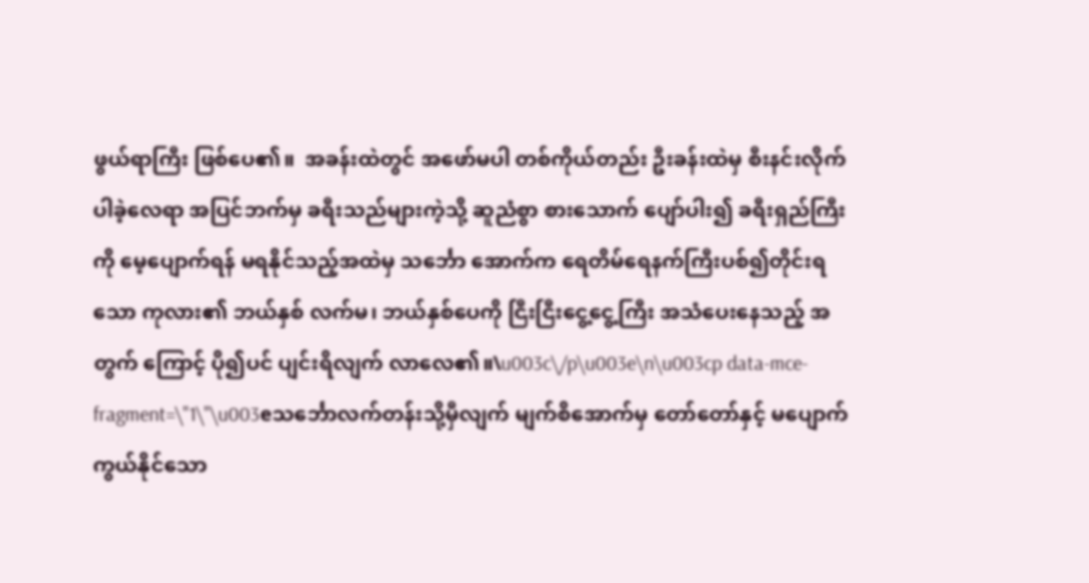ဖွယ်ရာကြီး ဖြစ်ပေ၏။  အခန်းထဲတွင် အဖော်မပါ တစ်ကိုယ်တည်း ဦးခန်းထဲမှ စီးနင်းလိုက်ပါခဲ့လေရာ အပြင်ဘက်မှ ခရီးသည်များကဲ့သို့ ဆူညံစွာ စားသောက် ပျော်ပါး၍ ခရီးရှည်ကြီးကို မေ့ပျောက်ရန် မရနိုင်သည့်အထဲမှ သင်္ဘော အောက်က ရေတိမ်ရေနက်ကြီးပစ်၍တိုင်းရသော ကုလား၏ ဘယ်နှစ် လက်မ၊ ဘယ်နှစ်ပေကို ငြီးငြီးငွေ့ငွေ့ကြီး အသံပေးနေသည့် အတွက် ကြောင့် ပို၍ပင် ပျင်းရိလျက် လာလေ၏။\u003c\/p\u003e\n\u003cp data-mce-fragment=\"1\"\u003eသင်္ဘောလက်တန်းသို့မှီလျက် မျက်စိအောက်မှ တော်တော်နှင့် မပျောက်ကွယ်နိုင်သော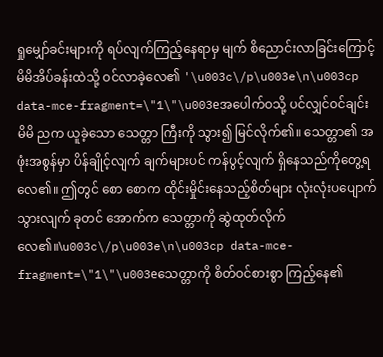ရှုမျှော်ခင်းများကို ရပ်လျက်ကြည့်နေရာမှ မျက် စိညောင်းလာခြင်းကြောင့် မိမိအိပ်ခန်းထဲသို့ ဝင်လာခဲ့လေ၏ '\u003c\/p\u003e\n\u003cp data-mce-fragment=\"1\"\u003eအပေါက်ဝသို့ ပင်လျှင်ဝင်ချင်း မိမိ ညက ယူခဲ့သော သေတ္တာ ကြီးကို သွား၍ မြင်လိုက်၏။ သေတ္တာ၏ အဖုံးအစွန်မှာ ပိန်ချိုင့်လျက် ချက်များပင် ကန်ပွင့်လျက် ရှိနေသည်ကိုတွေ့ရလေ၏။ ဤတွင် စော စောက ထိုင်းမှိုင်းနေသည့်စိတ်များ လုံးလုံးပပျောက်သွားလျက် ခုတင် အောက်က သေတ္တာကို ဆွဲထုတ်လိုက်လေ၏။\u003c\/p\u003e\n\u003cp data-mce-fragment=\"1\"\u003eသေတ္တာကို စိတ်ဝင်စားစွာ ကြည့်နေ၏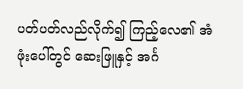ပတ်ပတ်လည်လိုက်၍ ကြည့်လေ၏ အံဖုံးပေါ်တွင် ဆေးဖြူနှင့် အင်္ဂ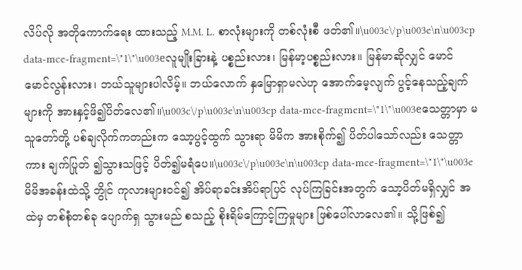လိပ်လို အတိုကောက်ရေး ထားသည့် M.M. L. စာလုံးများကို တစ်လုံးစီ ဖတ်၏။\u003c\/p\u003e\n\u003cp data-mce-fragment=\"1\"\u003eလူမျိုးခြားနဲ့ ပစ္စည်းလား၊ မြန်မာ့ပစ္စည်းလား။ မြန်မာဆိုလျှင် မောင်မောင်လွန်းလား၊ ဘယ်သူများပါလိမ့်။ ဘယ်လောက် နှမြောရှာမလဲဟု အောက်မေ့လျက် ပွင့်နေသည့်ချက်များကို အားနှင့်ဖိ၍ပိတ်လေ၏။\u003c\/p\u003e\n\u003cp data-mce-fragment=\"1\"\u003eသေတ္တာမှာ မသူတော်တို့ ပစ်ချလိုက်ကတည်းက သော့ပွင့်ထွက် သွားရာ မိမိက အားစိုက်၍ ပိတ်ပါသော်လည်း သေတ္တာကား ချက်ပြုတ် ၍သွားသဖြင့် ပိတ်၍မရံပေ။\u003c\/p\u003e\n\u003cp data-mce-fragment=\"1\"\u003eမိမိအခန်းထဲသို့ ဘွိုင် ကုလားများဝင်၍ အိပ်ရာခင်းအိပ်ရာပြင် လုပ်ကြခြင်းအတွက် သော့ပိတ်မရှိလျှင် အထဲမှ တစ်စုံတစ်ခု ပျောက်ရှ သွားမည် စသည့် စိုးရိမ်ကြောင့်ကြမှုများ ဖြစ်ပေါ်လာလေ၏။ သို့ဖြစ်၍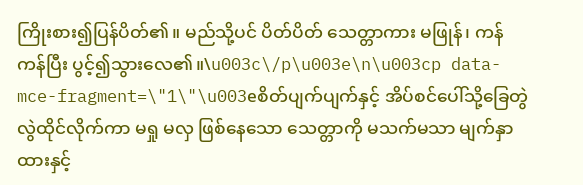ကြိုးစား၍ပြန်ပိတ်၏။ မည်သို့ပင် ပိတ်ပိတ် သေတ္တာကား မဖြုန်၊ ကန် ကန်ပြီး ပွင့်၍သွားလေ၏။\u003c\/p\u003e\n\u003cp data-mce-fragment=\"1\"\u003eစိတ်ပျက်ပျက်နှင့် အိပ်စင်ပေါ်သို့ခြေတွဲလွဲထိုင်လိုက်ကာ မရှု မလှ ဖြစ်နေသော သေတ္တာကို မသက်မသာ မျက်နှာထားနှင့်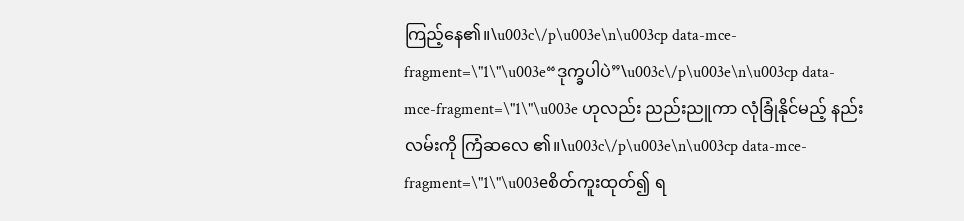ကြည့်နေ၏။\u003c\/p\u003e\n\u003cp data-mce-fragment=\"1\"\u003e“ဒုက္ခပါပဲ”\u003c\/p\u003e\n\u003cp data-mce-fragment=\"1\"\u003e ဟုလည်း ညည်းညူကာ လုံခြုံနိုင်မည့် နည်းလမ်းကို ကြံဆလေ ၏။\u003c\/p\u003e\n\u003cp data-mce-fragment=\"1\"\u003eစိတ်ကူးထုတ်၍ ရ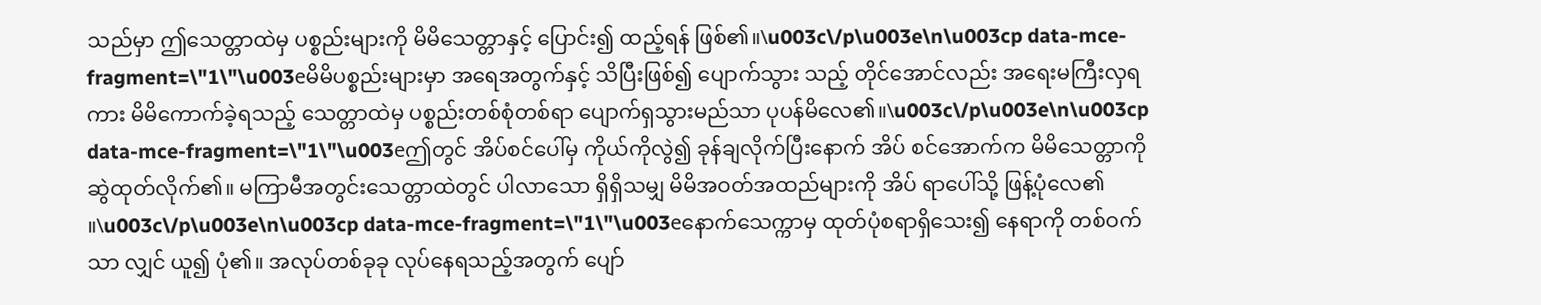သည်မှာ ဤသေတ္တာထဲမှ ပစ္စည်းများကို မိမိသေတ္တာနှင့် ပြောင်း၍ ထည့်ရန် ဖြစ်၏။\u003c\/p\u003e\n\u003cp data-mce-fragment=\"1\"\u003eမိမိပစ္စည်းများမှာ အရေအတွက်နှင့် သိပြီးဖြစ်၍ ပျောက်သွား သည့် တိုင်အောင်လည်း အရေးမကြီးလှရကား မိမိကောက်ခဲ့ရသည့် သေတ္တာထဲမှ ပစ္စည်းတစ်စုံတစ်ရာ ပျောက်ရှသွားမည်သာ ပုပန်မိလေ၏။\u003c\/p\u003e\n\u003cp data-mce-fragment=\"1\"\u003eဤတွင် အိပ်စင်ပေါ်မှ ကိုယ်ကိုလွဲ၍ ခုန်ချလိုက်ပြီးနောက် အိပ် စင်အောက်က မိမိသေတ္တာကို ဆွဲထုတ်လိုက်၏။ မကြာမီအတွင်းသေတ္တာထဲတွင် ပါလာသော ရှိရှိသမျှ မိမိအဝတ်အထည်များကို အိပ် ရာပေါ်သို့ ဖြန့်ပုံလေ၏ ။\u003c\/p\u003e\n\u003cp data-mce-fragment=\"1\"\u003eနောက်သေက္ကာမှ ထုတ်ပုံစရာရှိသေး၍ နေရာကို တစ်ဝက်သာ လျှင် ယူ၍ ပုံ၏။ အလုပ်တစ်ခုခု လုပ်နေရသည့်အတွက် ပျော်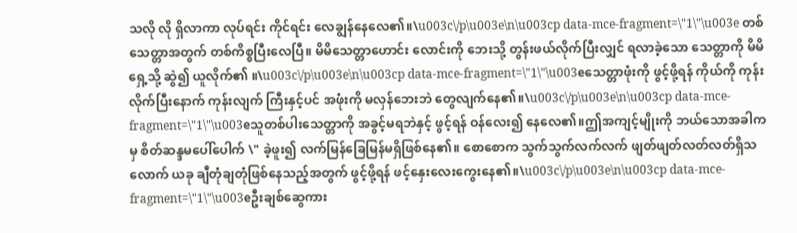သလို လို ရှိလာကာ လုပ်ရင်း ကိုင်ရင်း လေချွန်နေလေ၏။\u003c\/p\u003e\n\u003cp data-mce-fragment=\"1\"\u003e တစ်သေတ္တာအတွက် တစ်ကိစ္စပြီးလေပြီ။ မိမိသေတ္တာဟောင်း လောင်းကို ဘေးသို့ တွန်းဖယ်လိုက်ပြီးလျှင် ရလာခဲ့သော သေတ္တာကို မိမိရှေ့သို့ ဆွဲ၍ ယူလိုက်၏ ။\u003c\/p\u003e\n\u003cp data-mce-fragment=\"1\"\u003eသေတ္တာဖုံးကို ဖွင့်ဖို့ရန် ကိုယ်ကို ကုန်းလိုက်ပြီးနောက် ကုန်းလျက် ကြီးနှင့်ပင် အဖုံးကို မလှန်ဘေးဘဲ တွေလျက်နေ၏။\u003c\/p\u003e\n\u003cp data-mce-fragment=\"1\"\u003eသူတစ်ပါးသေတ္တာကို အခွင့်မရဘဲနှင့် ဖွင့်ရန် ဝန်လေး၍ နေလေ၏။ဤအကျင့်မျိုးကို ဘယ်သောအခါကမှ စိတ်ဆန္ဒမပေါ်ပေါက် \" ခဲ့ဖူး၍ လက်မြန်ခြေမြန်မရှိဖြစ်နေ၏။ စောစောက သွက်သွက်လက်လက် ဖျတ်ဖျတ်လတ်လတ်ရှိသလောက် ယခု ချီတုံချတုံဖြစ်နေသည့်အတွက် ဖွင့်ဖို့ရန် ဖင့်နှေးလေးကွေးနေ၏။\u003c\/p\u003e\n\u003cp data-mce-fragment=\"1\"\u003eဦးချစ်ဆွေကား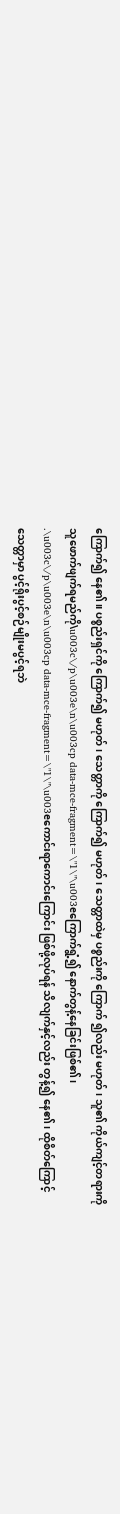ကြောက်၍ နေ၏။ ပစ္စည်းရှင်ကို ကြောက်၍ မဟုတ်၊ သေတ္တာကို ကြောက်၍ မဟုတ်၊ သေတ္တာထဲမှ ပစ္စည်းကို ကြောက် ၍လည်း မဟုတ်၊ သူ၏ ကိုယ်ကျင့်တရားကို သူဖောက်ဖျက်ရမည်ကို\u003c\/p\u003e\n\u003cp data-mce-fragment=\"1\"\u003eကြောက်ရွံ့၍ နောက်တွန့်နေခြင်းဖြစ်၏၊ .\u003c\/p\u003e\n\u003cp data-mce-fragment=\"1\"\u003eကောင်းရာကောင်းကြောင်း ဖြစ်ဖို့လုပ်ရန် သိလျက်နှင့်လည်း တွန့်၍ နေ၏၊ ထိုစိတ်ကြောင့် သေတ္တာမှာ ပွင့်ရိုးပွင့်စဉ်မျိုးမပွင့်ရဘဲ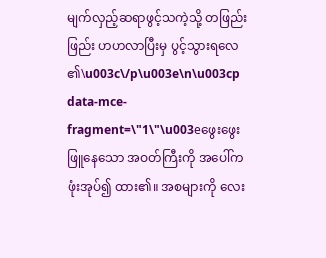မျက်လှည့်ဆရာဖွင့်သကဲ့သို့ တဖြည်းဖြည်း ဟဟလာပြီးမှ ပွင့်သွားရလေ ၏\u003c\/p\u003e\n\u003cp data-mce-fragment=\"1\"\u003eဖွေးဖွေးဖြူနေသော အဝတ်ကြီးကို အပေါ်က ဖုံးအုပ်၍ ထား၏။ အစများကို လေး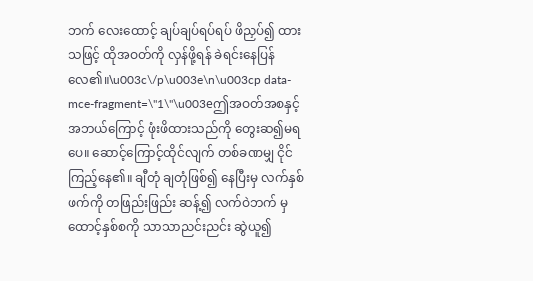ဘက် လေးထောင့် ချပ်ချပ်ရပ်ရပ် ဖိညှပ်၍ ထားသဖြင့် ထိုအဝတ်ကို လှန်ဖို့ရန် ခဲရင်းနေပြန်လေ၏။\u003c\/p\u003e\n\u003cp data-mce-fragment=\"1\"\u003eဤအဝတ်အစနှင့် အဘယ်ကြောင့် ဖုံးဖိထားသည်ကို တွေးဆ၍မရပေ။ ဆောင့်ကြောင့်ထိုင်လျက် တစ်ခဏမျှ ငိုင်ကြည့်နေ၏။ ချီတုံ ချတုံဖြစ်၍ နေပြီးမှ လက်နှစ်ဖက်ကို တဖြည်းဖြည်း ဆန့်၍ လက်ဝဲဘက် မှ ထောင့်နှစ်စကို သာသာညင်းညင်း ဆွဲယူ၍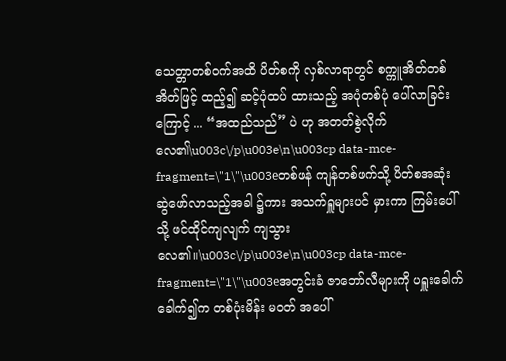သေတ္တာတစ်ဝက်အထိ ပိတ်စကို လှစ်လာရာတွင် စက္ကူအိတ်တစ်အိတ်ဖြင့် ထည့်၍ ဆင့်ပုံထပ် ထားသည့် အပုံတစ်ပုံ ပေါ်လာခြင်းကြောင့် ... “အထည်သည်” ပဲ ဟု အတတ်စွဲလိုက်လေ၏\u003c\/p\u003e\n\u003cp data-mce-fragment=\"1\"\u003eတစ်ဖန် ကျန်တစ်ဖက်သို့ ပိတ်စအဆုံး ဆွဲဖော်လာသည့်အခါ ၌ကား အသက်ရှူများပင် မှားကာ ကြမ်းပေါ်သို့ ဖင်ထိုင်ကျလျက် ကျသွား လေ၏။\u003c\/p\u003e\n\u003cp data-mce-fragment=\"1\"\u003eအတွင်းခံ ဇာဘော်လီများကို ပရှူးခေါက်ခေါက်၍က တစ်ပုံးမိန်း မဝတ် အပေါ်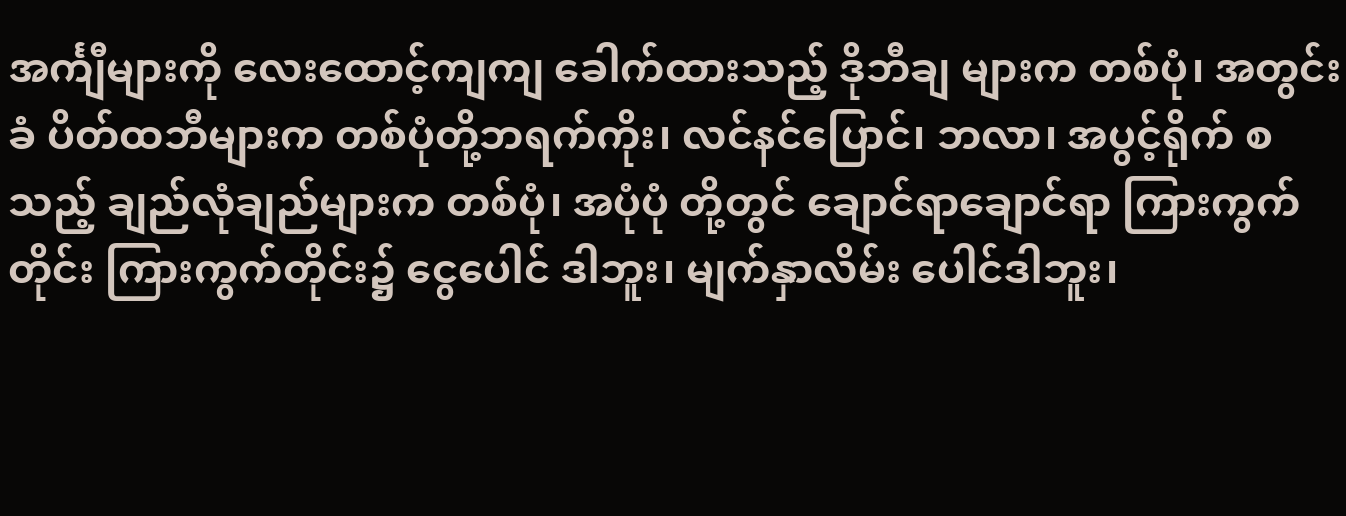အင်္ကျီများကို လေးထောင့်ကျကျ ခေါက်ထားသည့် ဒိုဘီချ များက တစ်ပုံ၊ အတွင်းခံ ပိတ်ထဘီများက တစ်ပုံတို့ဘရက်ကိုး၊ လင်နင်ပြောင်၊ ဘလာ၊ အပွင့်ရိုက် စသည့် ချည်လုံချည်များက တစ်ပုံ၊ အပုံပုံ တို့တွင် ချောင်ရာချောင်ရာ ကြားကွက်တိုင်း ကြားကွက်တိုင်း၌ ငွေပေါင် ဒါဘူး၊ မျက်နှာလိမ်း ပေါင်ဒါဘူး၊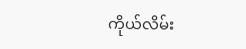ကိုယ်လိမ်း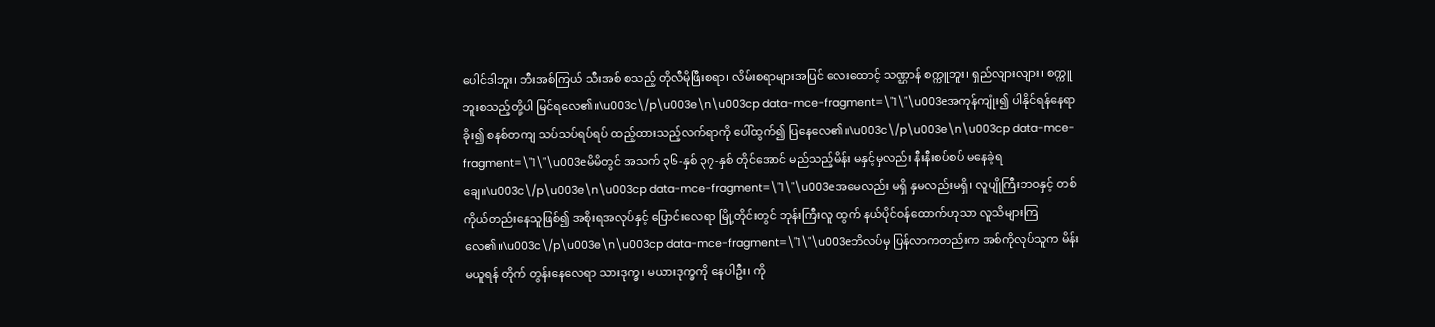ပေါင်ဒါဘူး၊ ဘီးအစ်ကြယ် သီးအစ် စသည့် တိုလီမိုဖြီးစရာ၊ လိမ်းစရာများအပြင် လေးထောင့် သဏ္ဌာန် စက္ကူဘူး၊ ရှည်လျားလျား၊ စက္ကူဘူးစသည့်တို့ပါ မြင်ရလေ၏။\u003c\/p\u003e\n\u003cp data-mce-fragment=\"1\"\u003eအကုန်ကျုံး၍ ပါနိုင်ရန်နေရာ ခိုး၍ စနစ်တကျ သပ်သပ်ရပ်ရပ် ထည့်ထားသည့်လက်ရာကို ပေါ်ထွက်၍ ပြနေလေ၏။\u003c\/p\u003e\n\u003cp data-mce-fragment=\"1\"\u003eမိမိတွင် အသက် ၃၆-နှစ် ၃၇-နှစ် တိုင်အောင် မည်သည့်မိန်း မနှင့်မှလည်း နီးနီးစပ်စပ် မနေခဲ့ရချေ။\u003c\/p\u003e\n\u003cp data-mce-fragment=\"1\"\u003eအမေလည်း မရှိ နှမလည်းမရှိ၊ လူပျိုကြီးဘဝနှင့် တစ်ကိုယ်တည်းနေသူဖြစ်၍ အစိုးရအလုပ်နှင့် ပြောင်းလေရာ မြို့တိုင်းတွင် ဘုန်းကြီးလူ ထွက် နယ်ပိုင်ဝန်ထောက်ဟုသာ လူသိများကြလေ၏။\u003c\/p\u003e\n\u003cp data-mce-fragment=\"1\"\u003eဘိလပ်မှ ပြန်လာကတည်းက အစ်ကိုလုပ်သူက မိန်းမယူရန် တိုက် တွန်းနေလေရာ သားဒုက္ခ၊ မယားဒုက္ခကို နေပါဦး၊ ကို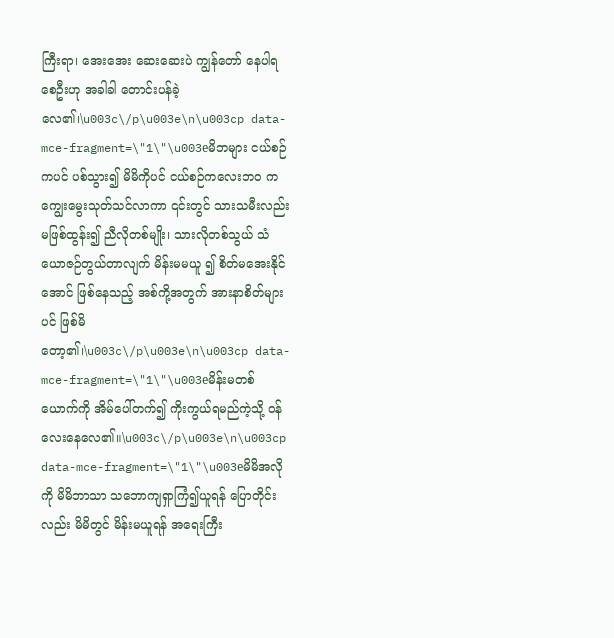ကြီးရာ၊ အေးအေး ဆေးဆေးပဲ ကျွန်တော် နေပါရစေဦးဟု အခါခါ တောင်းပန်ခဲ့လေ၏၊\u003c\/p\u003e\n\u003cp data-mce-fragment=\"1\"\u003eမိဘများ ငယ်စဉ်ကပင် ပစ်သွား၍ မိမိကိုပင် ငယ်စဉ်ကလေးဘဝ က ကျွေးမွေးသုတ်သင်လာကာ ၎င်းတွင် သားသမီးလည်း မဖြစ်ထွန်း၍ ညီလိုတစ်မျိုး၊ သားလိုတစ်သွယ် သံယောဇဉ်တွယ်တာလျက် မိန်းမမယူ ၍ စိတ်မအေးနိုင်အောင် ဖြစ်နေသည့် အစ်ကို့အတွက် အားနာစိတ်များ ပင် ဖြစ်မိတော့၏၊\u003c\/p\u003e\n\u003cp data-mce-fragment=\"1\"\u003eမိန်းမတစ်ယောက်ကို အိမ်ပေါ်တက်၍ ကိုးကွယ်ရမည်ကဲ့သို့ ဝန် လေးနေလေ၏။\u003c\/p\u003e\n\u003cp data-mce-fragment=\"1\"\u003eမိမိအလိုကို မိမိဘာသာ သဘောကျရှာကြံ၍ယူရန် ပြောတိုင်း လည်း မိမိတွင် မိန်းမယူရန် အရေးကြီး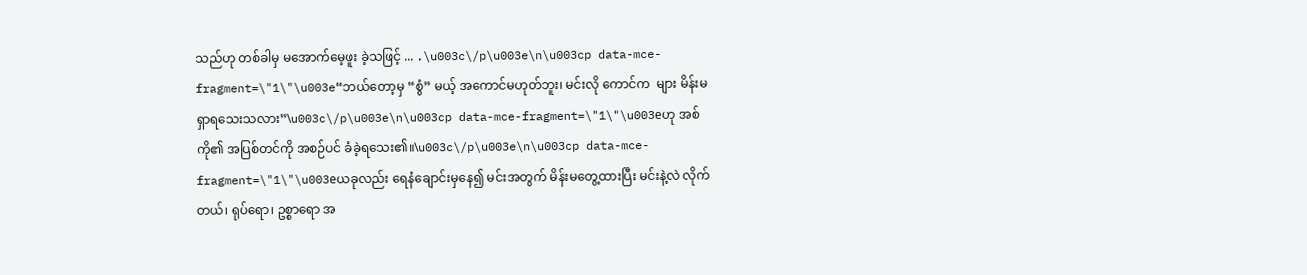သည်ဟု တစ်ခါမှ မအောက်မေ့ဖူး ခဲ့သဖြင့် ... .\u003c\/p\u003e\n\u003cp data-mce-fragment=\"1\"\u003e“ဘယ်တော့မှ “စွံ” မယ့် အကောင်မဟုတ်ဘူး၊ မင်းလို ကောင်က  များ မိန်းမရှာရသေးသလား”\u003c\/p\u003e\n\u003cp data-mce-fragment=\"1\"\u003eဟု အစ်ကို၏ အပြစ်တင်ကို အစဉ်ပင် ခံခဲ့ရသေး၏။\u003c\/p\u003e\n\u003cp data-mce-fragment=\"1\"\u003eယခုလည်း ရေနံချောင်းမှနေ၍ မင်းအတွက် မိန်းမတွေ့ထားပြီး မင်းနဲ့လဲ လိုက်တယ်၊ ရုပ်ရော၊ ဥစ္စာရော အ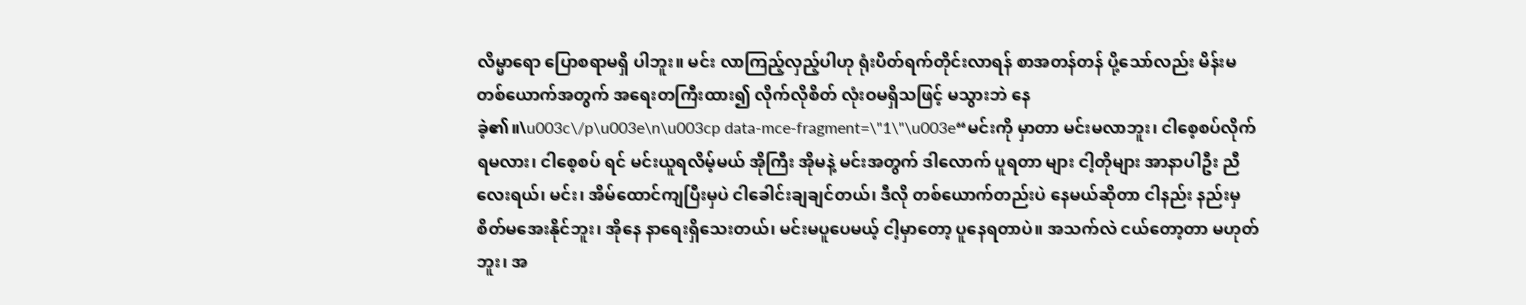လိမ္မာရော ပြောစရာမရှိ ပါဘူး။ မင်း လာကြည့်လှည့်ပါဟု ရုံးပိတ်ရက်တိုင်းလာရန် စာအတန်တန် ပို့သော်လည်း မိန်းမတစ်ယောက်အတွက် အရေးတကြီးထား၍ လိုက်လိုစိတ် လုံးဝမရှိသဖြင့် မသွားဘဲ နေခဲ့၏။\u003c\/p\u003e\n\u003cp data-mce-fragment=\"1\"\u003e“မင်းကို မှာတာ မင်းမလာဘူး၊ ငါစေ့စပ်လိုက်ရမလား၊ ငါစေ့စပ် ရင် မင်းယူရလိမ့်မယ် အိုကြီး အိုမနဲ့ မင်းအတွက် ဒါလောက် ပူရတာ များ ငါ့တိုများ အာနာပါဦး ညီလေးရယ်၊ မင်း၊ အိမ်ထောင်ကျပြီးမှပဲ ငါခေါင်းချချင်တယ်၊ ဒီလို တစ်ယောက်တည်းပဲ နေမယ်ဆိုတာ ငါနည်း နည်းမှ စိတ်မအေးနိုင်ဘူး၊ အိုနေ နာရေးရှိသေးတယ်၊ မင်းမပူပေမယ့် ငါ့မှာတော့ ပူနေရတာပဲ။ အသက်လဲ ငယ်တော့တာ မဟုတ်ဘူး၊ အ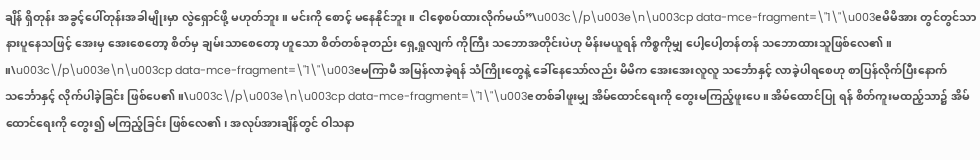ချိန် ရှိတုန်း အခွင့်ပေါ်တုန်းအခါမျိုးမှာ လွဲရှောင်ဖို့ မဟုတ်ဘူး။ မင်းကို စောင့် မနေနိုင်ဘူး။ ငါစေ့စပ်ထားလိုက်မယ်”\u003c\/p\u003e\n\u003cp data-mce-fragment=\"1\"\u003eမိမိအား တွင်တွင်သာ နားပူနေသဖြင့် အေးမှ အေးစေတော့ စိတ်မှ ချမ်းသာစေတော့ ဟူသော စိတ်တစ်ခုတည်း ရှေ့ရှုလျက် ကိုကြီး သဘောအတိုင်းပဲဟု မိန်းမယူရန် ကိစ္စကိုမျှ ပေါ့ပေါ့တန်တန် သဘောထားသူဖြစ်လေ၏။ ။\u003c\/p\u003e\n\u003cp data-mce-fragment=\"1\"\u003eမကြာမီ အမြန်လာခဲ့ရန် သံကြိုးတွေနဲ့ ခေါ်နေသော်လည်း မိမိက အေးအေးလူလူ သင်္ဘောနှင့် လာခဲ့ပါရစေဟု စာပြန်လိုက်ပြီးနောက် သင်္ဘောနှင့် လိုက်ပါခဲ့ခြင်း ဖြစ်ပေ၏။\u003c\/p\u003e\n\u003cp data-mce-fragment=\"1\"\u003eတစ်ခါဖူးမျှ အိမ်ထောင်ရေးကို တွေးမကြည့်ဖူးပေ။ အိမ်ထောင်ပြု ရန် စိတ်ကူးမထည့်သာ၌ အိမ်ထောင်ရေးကို တွေး၍ မကြည့်ခြင်း ဖြစ်လေ၏၊ အလုပ်အားချိန်တွင် ဝါသနာ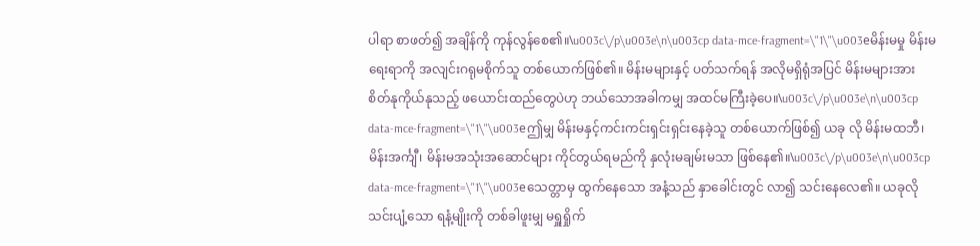ပါရာ စာဖတ်၍ အချိန်ကို ကုန်လွန်စေ၏။\u003c\/p\u003e\n\u003cp data-mce-fragment=\"1\"\u003eမိန်းမမှု မိန်းမရေးရာကို အလျင်းဂရုမစိုက်သူ တစ်ယောက်ဖြစ်၏။ မိန်းမများနှင့် ပတ်သက်ရန် အလိုမရှိရုံအပြင် မိန်းမများအား စိတ်နုကိုယ်နုသည့် ဖယောင်းထည်တွေပဲဟု ဘယ်သောအခါကမျှ အထင်မကြီးခဲ့ပေ။\u003c\/p\u003e\n\u003cp data-mce-fragment=\"1\"\u003eဤမျှ မိန်းမနှင့်ကင်းကင်းရှင်းရှင်းနေခဲ့သူ တစ်ယောက်ဖြစ်၍ ယခု လို မိန်းမထဘီ၊ မိန်းအင်္ကျီ၊ မိန်းမအသုံးအဆောင်များ ကိုင်တွယ်ရမည်ကို နှလုံးမချမ်းမသာ ဖြစ်နေ၏။\u003c\/p\u003e\n\u003cp data-mce-fragment=\"1\"\u003eသေတ္တာမှ ထွက်နေသော အနံ့သည် နှာခေါင်းတွင် လာ၍ သင်းနေလေ၏။ ယခုလို သင်းပျံ့သော ရနံ့မျိုးကို တစ်ခါဖူးမျှ မရှူရှိုက်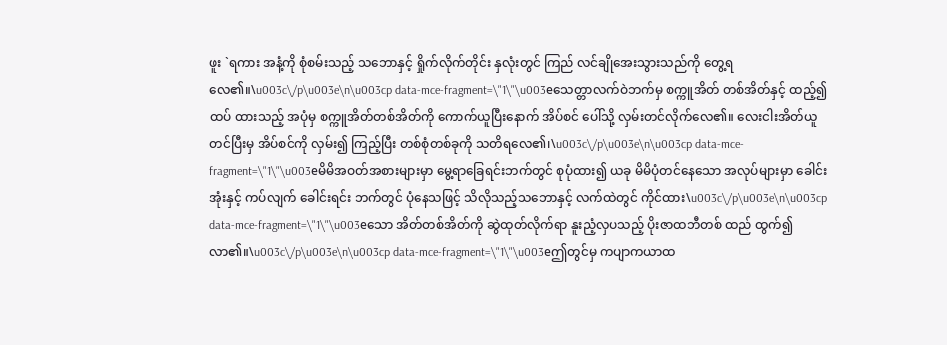ဖူး `ရကား အနံ့ကို စုံစမ်းသည့် သဘောနှင့် ရှိုက်လိုက်တိုင်း နှလုံးတွင် ကြည် လင်ချိုအေးသွားသည်ကို တွေ့ရလေ၏။\u003c\/p\u003e\n\u003cp data-mce-fragment=\"1\"\u003eသေတ္တာလက်ဝဲဘက်မှ စက္ကူအိတ် တစ်အိတ်နှင့် ထည့်၍ထပ် ထားသည့် အပုံမှ စက္ကူအိတ်တစ်အိတ်ကို ကောက်ယူပြီးနောက် အိပ်စင် ပေါ်သို့ လှမ်းတင်လိုက်လေ၏။ လေးငါးအိတ်ယူတင်ပြီးမှ အိပ်စင်ကို လှမ်း၍ ကြည့်ပြီး တစ်စုံတစ်ခုကို သတိရလေ၏၊\u003c\/p\u003e\n\u003cp data-mce-fragment=\"1\"\u003eမိမိအဝတ်အစားများမှာ မွေ့ရာခြေရင်းဘက်တွင် စုပုံထား၍ ယခု မိမိပုံတင်နေသော အလုပ်များမှာ ခေါင်းအုံးနှင့် ကပ်လျက် ခေါင်းရင်း ဘက်တွင် ပုံနေသဖြင့် သိလိုသည့်သဘောနှင့် လက်ထဲတွင် ကိုင်ထား\u003c\/p\u003e\n\u003cp data-mce-fragment=\"1\"\u003eသော အိတ်တစ်အိတ်ကို ဆွဲထုတ်လိုက်ရာ နူးညံ့လှပသည့် ပိုးဇာထဘီတစ် ထည် ထွက်၍လာ၏။\u003c\/p\u003e\n\u003cp data-mce-fragment=\"1\"\u003eဤတွင်မှ ကပျာကယာထ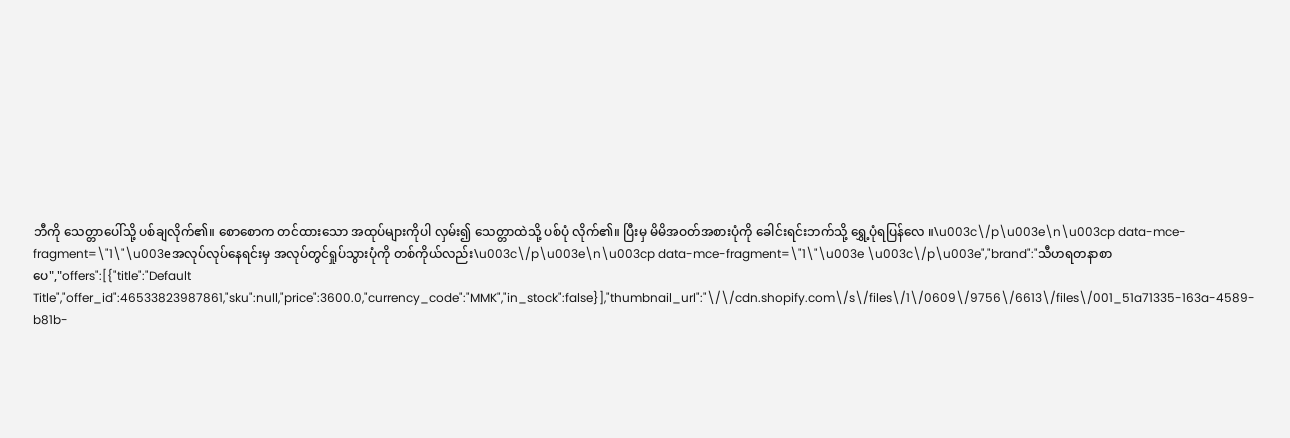ဘီကို သေတ္တာပေါ်သို့ ပစ်ချလိုက်၏။ စောစောက တင်ထားသော အထုပ်များကိုပါ လှမ်း၍ သေတ္တာထဲသို့ ပစ်ပုံ လိုက်၏။ ပြီးမှ မိမိအဝတ်အစားပုံကို ခေါင်းရင်းဘက်သို့ ရွှေ့ပုံရပြန်လေ ။\u003c\/p\u003e\n\u003cp data-mce-fragment=\"1\"\u003eအလုပ်လုပ်နေရင်းမှ အလုပ်တွင်ရှုပ်သွားပုံကို တစ်ကိုယ်လည်း\u003c\/p\u003e\n\u003cp data-mce-fragment=\"1\"\u003e \u003c\/p\u003e","brand":"သီဟရတနာစာပေ","offers":[{"title":"Default Title","offer_id":46533823987861,"sku":null,"price":3600.0,"currency_code":"MMK","in_stock":false}],"thumbnail_url":"\/\/cdn.shopify.com\/s\/files\/1\/0609\/9756\/6613\/files\/001_51a71335-163a-4589-b81b-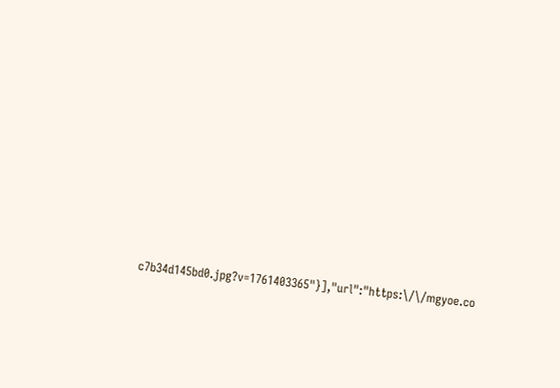c7b34d145bd0.jpg?v=1761403365"}],"url":"https:\/\/mgyoe.co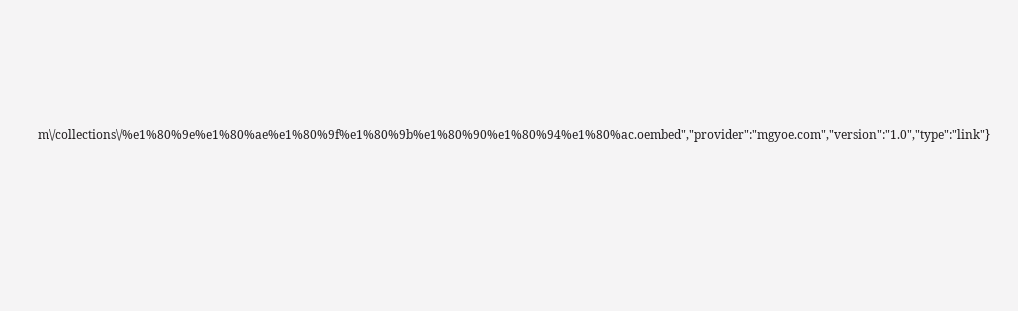m\/collections\/%e1%80%9e%e1%80%ae%e1%80%9f%e1%80%9b%e1%80%90%e1%80%94%e1%80%ac.oembed","provider":"mgyoe.com","version":"1.0","type":"link"}